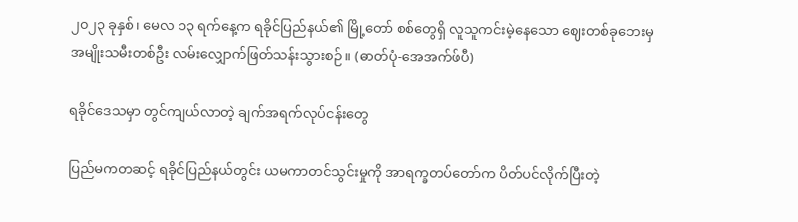၂၀၂၃ ခုနှစ်၊ မေလ ၁၃ ရက်နေ့က ရခိုင်ပြည်နယ်၏ မြို့တော် စစ်တွေရှိ လူသူကင်းမဲ့နေသော ဈေးတစ်ခုဘေးမှ အမျိုးသမီးတစ်ဦး လမ်းလျှောက်ဖြတ်သန်းသွားစဉ်။ (ဓာတ်ပုံ-အေအက်ဖ်ပီ)

ရခိုင်ဒေသမှာ တွင်ကျယ်လာတဲ့ ချက်အရက်လုပ်ငန်းတွေ

ပြည်မကတဆင့် ရခိုင်ပြည်နယ်တွင်း ယမကာတင်သွင်းမှုကို အာရက္ခတပ်တော်က ပိတ်ပင်လိုက်ပြီးတဲ့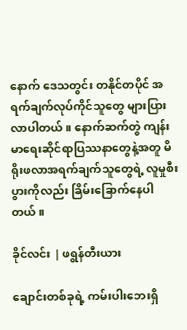နောက် ဒေသတွင်း တနိုင်တပိုင် အရက်ချက်လုပ်ကိုင်သူတွေ များပြားလာပါတယ်။ နောက်ဆက်တွဲ ကျန်းမာရေးဆိုင်ရာပြဿနာတွေနဲ့အတူ မိရိုးဖလာအရက်ချက်သူတွေရဲ့ လူမှုစီးပွားကိုလည်း ခြိမ်းခြောက်နေပါတယ်။

ခိုင်လင်း | ဖရွန်တီးယား

ချောင်းတစ်ခုရဲ့ ကမ်းပါးဘေးရှိ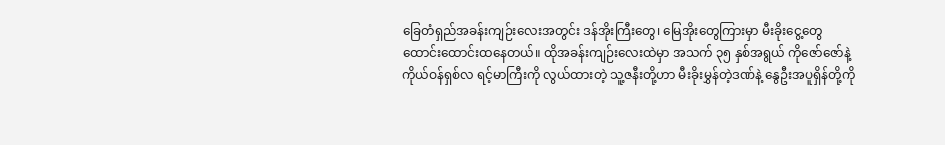ခြေတံရှည်အခန်းကျဉ်းလေးအတွင်း ဒန်အိုးကြီးတွေ၊ မြေအိုးတွေကြားမှာ မီးခိုးငွေ့တွေ ထောင်းထောင်းထနေတယ်။ ထိုအခန်းကျဉ်းလေးထဲမှာ အသက် ၃၅ နှစ်အရွယ် ကိုဇော်ဇော်နဲ့ ကိုယ်ဝန်ရှစ်လ ရင့်မာကြီးကို လွယ်ထားတဲ့ သူ့ဇနီးတို့ဟာ မီးခိုးမွှန်တဲ့ဒဏ်နဲ့ နွေဦးအပူရှိန်တို့ကို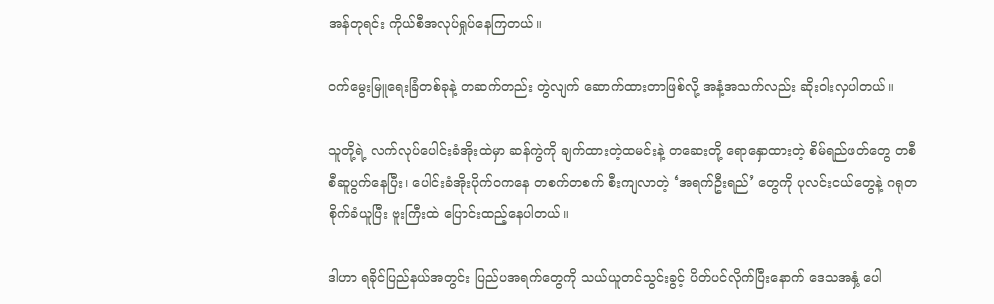အန်တုရင်း ကိုယ်စီအလုပ်ရှုပ်နေကြတယ်။

ဝက်မွေးမြူရေးခြံတစ်ခုနဲ့ တဆက်တည်း တွဲလျက် ဆောက်ထားတာဖြစ်လို့ အနံ့အသက်လည်း ဆိုးဝါးလှပါတယ်။

သူတို့ရဲ့ လက်လုပ်ပေါင်းခံအိုးထဲမှာ ဆန်ကွဲကို ချက်ထားတဲ့ထမင်းနဲ့ တဆေးတို့ ရောနှောထားတဲ့ စိမ်ရည်ဖတ်တွေ တစီစီဆူပွက်နေပြီး၊ ပေါင်းခံအိုးပိုက်ဝကနေ တစက်တစက် စီးကျလာတဲ့ ‘အရက်ဦးရည်’ တွေကို ပုလင်းငယ်တွေနဲ့ ဂရုတစိုက်ခံယူပြီး ဗူးကြီးထဲ ပြောင်းထည့်နေပါတယ်။

ဒါဟာ ရခိုင်ပြည်နယ်အတွင်း ပြည်ပအရက်တွေကို သယ်ယူတင်သွင်းခွင့် ပိတ်ပင်လိုက်ပြီးနောက် ဒေသအနှံ့ ပေါ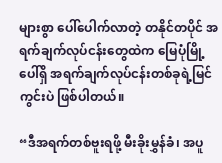များစွာ ပေါ်ပေါက်လာတဲ့ တနိုင်တပိုင် အရက်ချက်လုပ်ငန်းတွေထဲက မြေပုံမြို့ပေါ်ရှိ အရက်ချက်လုပ်ငန်းတစ်ခုရဲ့မြင်ကွင်းပဲ ဖြစ်ပါတယ်။

“ဒီအရက်တစ်ဗူးရဖို့ မီးခိုးမွှန်ခံ၊ အပူ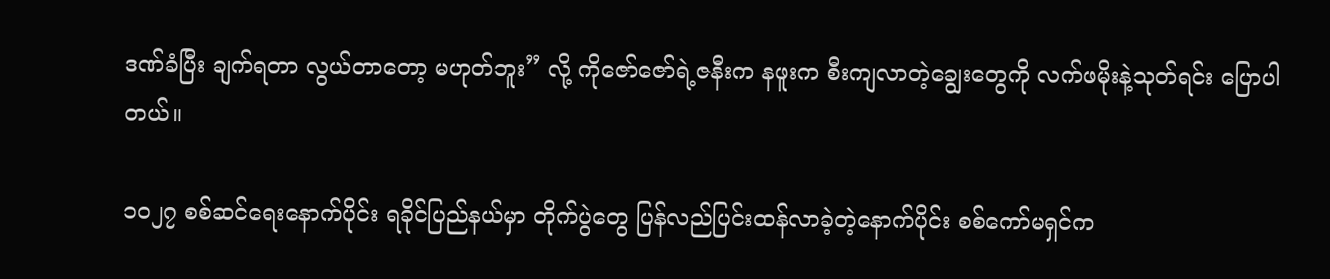ဒဏ်ခံပြီး ချက်ရတာ လွယ်တာတော့ မဟုတ်ဘူး” လို့ ကိုဇော်ဇော်ရဲ့ဇနီးက နဖူးက စီးကျလာတဲ့ချွေးတွေကို လက်ဖမိုးနဲ့သုတ်ရင်း ပြောပါတယ်။

၁၀၂၇ စစ်ဆင်ရေးနောက်ပိုင်း ရခိုင်ပြည်နယ်မှာ တိုက်ပွဲတွေ ပြန်လည်ပြင်းထန်လာခဲ့တဲ့နောက်ပိုင်း စစ်ကော်မရှင်က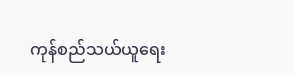ကုန်စည်သယ်ယူရေး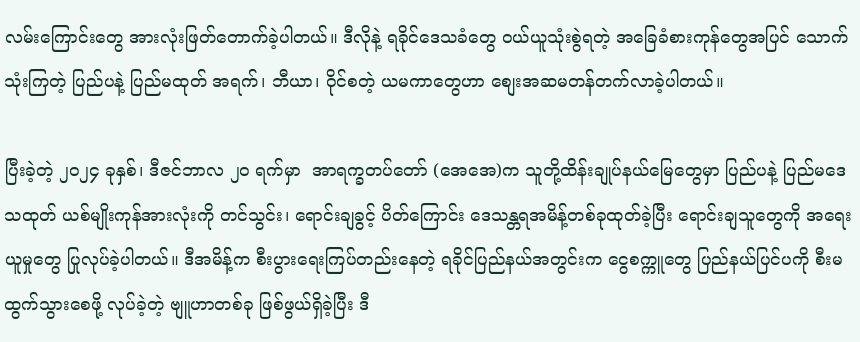လမ်းကြောင်းတွေ အားလုံးဖြတ်တောက်ခဲ့ပါတယ်။ ဒီလိုနဲ့ ရခိုင်ဒေသခံတွေ ဝယ်ယူသုံးစွဲရတဲ့ အခြေခံစားကုန်တွေအပြင် သောက်သုံးကြတဲ့ ပြည်ပနဲ့ ပြည်မထုတ် အရက်၊ ဘီယာ၊ ဝိုင်စတဲ့ ယမကာတွေဟာ စျေးအဆမတန်တက်လာခဲ့ပါတယ်။

ပြီးခဲ့တဲ့ ၂၀၂၄ ခုနှစ်၊ ဒီဇင်ဘာလ ၂၀ ရက်မှာ  အာရက္ခတပ်တော် (အေအေ)က သူတို့ထိန်းချုပ်နယ်မြေတွေမှာ ပြည်ပနဲ့ ပြည်မဒေသထုတ် ယစ်မျိုးကုန်အားလုံးကို တင်သွင်း၊ ရောင်းချခွင့် ပိတ်ကြောင်း ဒေသန္တရအမိန့်တစ်ခုထုတ်ခဲ့ပြီး ရောင်းချသူတွေကို အရေးယူမှုတွေ ပြုလုပ်ခဲ့ပါတယ်။ ဒီအမိန့်က စီးပွားရေးကြပ်တည်းနေတဲ့ ရခိုင်ပြည်နယ်အတွင်းက ငွေစက္ကူတွေ ပြည်နယ်ပြင်ပကို စီးမထွက်သွားစေဖို့ လုပ်ခဲ့တဲ့ ဗျူဟာတစ်ခု ဖြစ်ဖွယ်ရှိခဲ့ပြီး ဒီ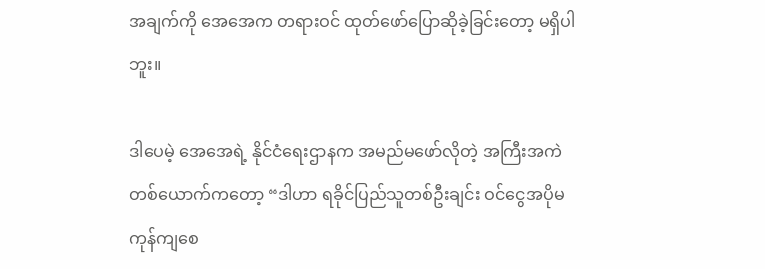အချက်ကို အေအေက တရားဝင် ထုတ်ဖော်ပြောဆိုခဲ့ခြင်းတော့ မရှိပါဘူး။

ဒါပေမဲ့ အေအေရဲ့ နိုင်ငံရေးဌာနက အမည်မဖော်လိုတဲ့ အကြီးအကဲတစ်ယောက်ကတော့ “ဒါဟာ ရခိုင်ပြည်သူတစ်ဦးချင်း ဝင်ငွေအပိုမကုန်ကျစေ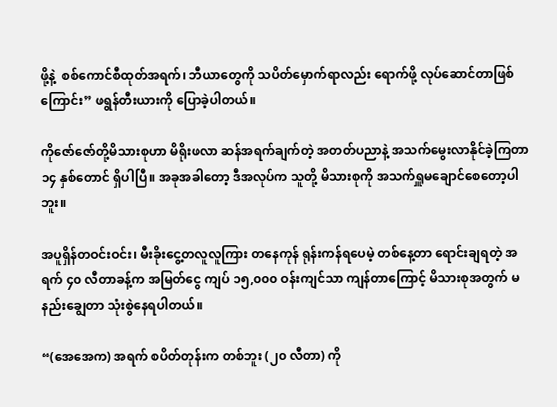ဖို့နဲ့  စစ်ကောင်စီထုတ်အရက်၊ ဘီယာတွေကို သပိတ်မှောက်ရာလည်း ရောက်ဖို့ လုပ်ဆောင်တာဖြစ်ကြောင်း” ဖရွန်တီးယားကို ပြောခဲ့ပါတယ်။

ကိုဇော်ဇော်တို့မိသားစုဟာ မိရိုးဖလာ ဆန်အရက်ချက်တဲ့ အတတ်ပညာနဲ့ အသက်မွေးလာနိုင်ခဲ့ကြတာ ၁၄ နှစ်တောင် ရှိပါပြီ။ အခုအခါတော့ ဒီအလုပ်က သူတို့ မိသားစုကို အသက်ရှူမချောင်စေတော့ပါဘူး။

အပူရှိန်တဝင်းဝင်း၊ မီးခိုးငွေ့တလူလူကြား တနေကုန် ရုန်းကန်ရပေမဲ့ တစ်နေ့တာ ရောင်းချရတဲ့ အရက် ၄၀ လီတာခန့်က အမြတ်ငွေ ကျပ် ၁၅,၀၀၀ ဝန်းကျင်သာ ကျန်တာကြောင့် မိသားစုအတွက် မနည်းချွေတာ သုံးစွဲနေရပါတယ်။

“(အေအေက) အရက် စပိတ်တုန်းက တစ်ဘူး (၂၀ လီတာ) ကို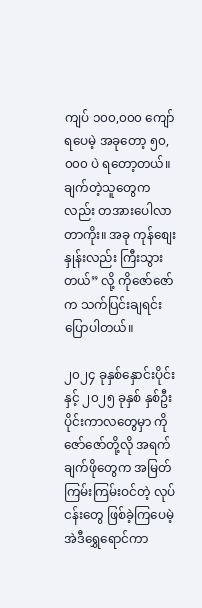ကျပ် ၁၀၀,၀၀၀ ကျော်ရပေမဲ့ အခုတော့ ၅၀,၀၀၀ ပဲ ရတော့တယ်။ ချက်တဲ့သူတွေကလည်း တအားပေါလာတာကိုး။ အခု ကုန်စျေးနှုန်းလည်း ကြီးသွားတယ်” လို့ ကိုဇော်ဇော်က သက်ပြင်းချရင်း ပြောပါတယ်။

၂၀၂၄ ခုနှစ်နှောင်းပိုင်းနှင့် ၂၀၂၅ ခုနှစ် နှစ်ဦးပိုင်းကာလတွေမှာ ကိုဇော်ဇော်တို့လို အရက်ချက်ဖိုတွေက အမြတ်ကြမ်းကြမ်းဝင်တဲ့ လုပ်ငန်းတွေ ဖြစ်ခဲ့ကြပေမဲ့ အဲဒီရွှေရောင်ကာ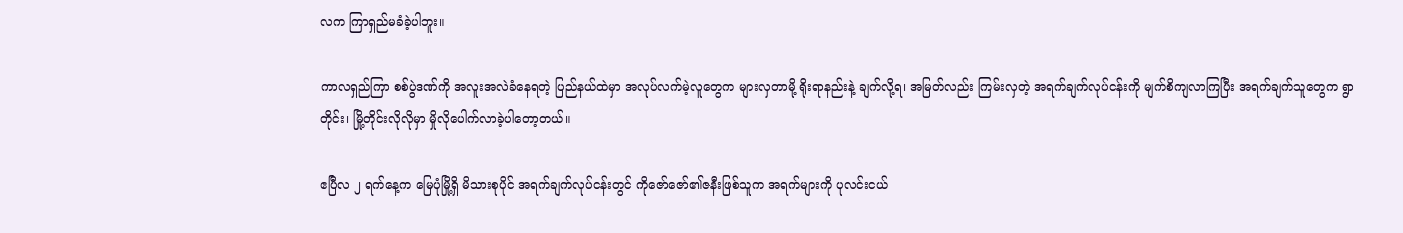လက ကြာရှည်မခံခဲ့ပါဘူး။

ကာလရှည်ကြာ စစ်ပွဲဒဏ်ကို အလူးအလဲခံနေရတဲ့ ပြည်နယ်ထဲမှာ အလုပ်လက်မဲ့လူတွေက များလှတာမို့ ရိုးရာနည်းနဲ့ ချက်လို့ရ၊ အမြတ်လည်း ကြမ်းလှတဲ့ အရက်ချက်လုပ်ငန်းကို မျက်စိကျလာကြပြီး အရက်ချက်သူတွေက ရွာတိုင်း၊ မြို့တိုင်းလိုလိုမှာ မှိုလိုပေါက်လာခဲ့ပါတော့တယ်။

ဧပြီလ ၂ ရက်နေ့က မြေပုံမြို့ရှိ မိသားစုပိုင် အရက်ချက်လုပ်ငန်းတွင် ကိုဇော်ဇော်၏ဇနီးဖြစ်သူက အရက်များကို ပုလင်းငယ်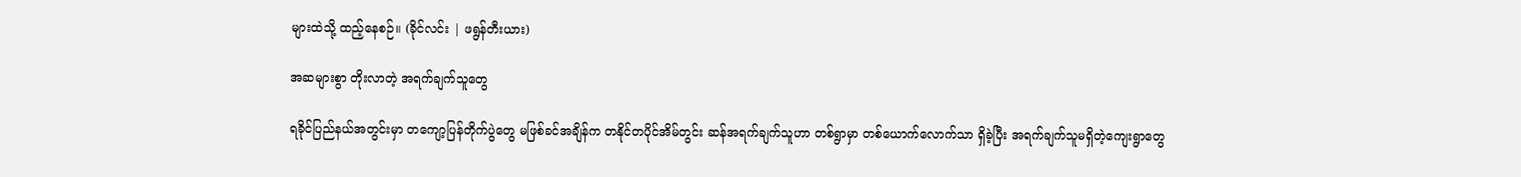များထဲသို့ ထည့်နေစဉ်။ (ခိုင်လင်း | ဖရွန်တီးယား)

အဆများစွာ တိုးလာတဲ့ အရက်ချက်သူတွေ

ရခိုင်ပြည်နယ်အတွင်းမှာ တကျော့ပြန်တိုက်ပွဲတွေ မဖြစ်ခင်အချိန်က တနိုင်တပိုင်အိမ်တွင်း ဆန်အရက်ချက်သူဟာ တစ်ရွာမှာ တစ်ယောက်လောက်သာ ရှိခဲ့ပြီး အရက်ချက်သူမရှိတဲ့ကျေးရွာတွေ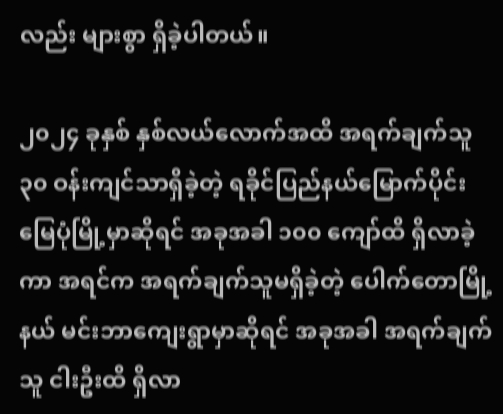လည်း များစွာ ရှိခဲ့ပါတယ်။

၂၀၂၄ ခုနှစ် နှစ်လယ်လောက်အထိ အရက်ချက်သူ ၃၀ ဝန်းကျင်သာရှိခဲ့တဲ့ ရခိုင်ပြည်နယ်မြောက်ပိုင်း မြေပုံမြို့မှာဆိုရင် အခုအခါ ၁၀၀ ကျော်ထိ ရှိလာခဲ့ကာ အရင်က အရက်ချက်သူမရှိခဲ့တဲ့ ပေါက်တောမြို့နယ် မင်းဘာကျေးရွာမှာဆိုရင် အခုအခါ အရက်ချက်သူ ငါးဦးထိ ရှိလာ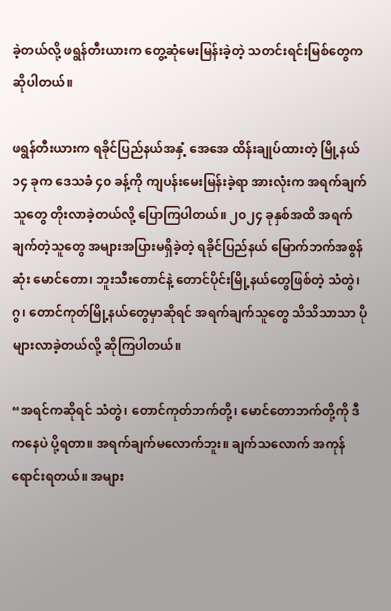ခဲ့တယ်လို့ ဖရွန်တီးယားက တွေ့ဆုံမေးမြန်းခဲ့တဲ့ သတင်းရင်းမြစ်တွေက ဆိုပါတယ်။

ဖရွန်တီးယားက ရခိုင်ပြည်နယ်အနှံ့ အေအေ ထိန်းချုပ်ထားတဲ့ မြို့နယ် ၁၄ ခုက ဒေသခံ ၄၀ ခန့်ကို ကျပန်းမေးမြန်းခဲ့ရာ အားလုံးက အရက်ချက်သူတွေ တိုးလာခဲ့တယ်လို့ ပြောကြပါတယ်။ ၂၀၂၄ ခုနှစ်အထိ အရက်ချက်တဲ့သူတွေ အများအပြားမရှိခဲ့တဲ့ ရခိုင်ပြည်နယ် မြောက်ဘက်အစွန်ဆုံး မောင်တော၊ ဘူးသီးတောင်နဲ့ တောင်ပိုင်းမြို့နယ်တွေဖြစ်တဲ့ သံတွဲ၊ ဂွ၊ တောင်ကုတ်မြို့နယ်တွေမှာဆိုရင် အရက်ချက်သူတွေ သိသိသာသာ ပိုများလာခဲ့တယ်လို့ ဆိုကြပါတယ်။

“အရင်ကဆိုရင် သံတွဲ၊ တောင်ကုတ်ဘက်တို့၊ မောင်တောဘက်တို့ကို ဒီကနေပဲ ပို့ရတာ။ အရက်ချက်မလောက်ဘူး။ ချက်သလောက် အကုန်ရောင်းရတယ်။ အများ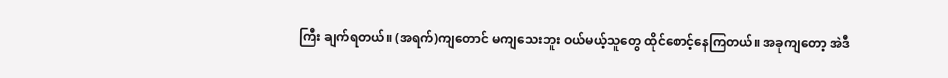ကြီး ချက်ရတယ်။ (အရက်)ကျတောင် မကျသေးဘူး ဝယ်မယ့်သူတွေ ထိုင်စောင့်နေကြတယ်။ အခုကျတော့ အဲဒီ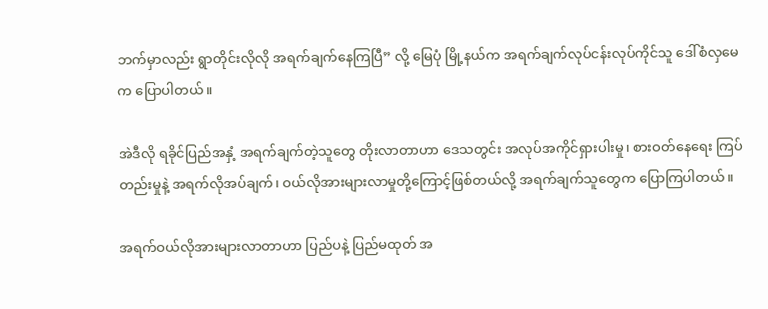ဘက်မှာလည်း ရွာတိုင်းလိုလို အရက်ချက်နေကြပြီ” လို့ မြေပုံ မြို့နယ်က အရက်ချက်လုပ်ငန်းလုပ်ကိုင်သူ ဒေါ်စံလှမေက ပြောပါတယ်။

အဲဒီလို ရခိုင်ပြည်အနှံ့ အရက်ချက်တဲ့သူတွေ တိုးလာတာဟာ ဒေသတွင်း အလုပ်အကိုင်ရှားပါးမှု၊ စားဝတ်နေရေး ကြပ်တည်းမှုနဲ့ အရက်လိုအပ်ချက်၊ ဝယ်လိုအားများလာမှုတို့ကြောင့်ဖြစ်တယ်လို့ အရက်ချက်သူတွေက ပြောကြပါတယ်။

အရက်ဝယ်လိုအားများလာတာဟာ ပြည်ပနဲ့ ပြည်မထုတ် အ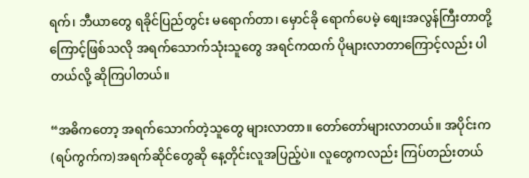ရက်၊ ဘီယာတွေ ရခိုင်ပြည်တွင်း မရောက်တာ၊ မှောင်ခို ရောက်ပေမဲ့ စျေးအလွန်ကြီးတာတို့ကြောင့်ဖြစ်သလို အရက်သောက်သုံးသူတွေ အရင်ကထက် ပိုများလာတာကြောင့်လည်း ပါတယ်လို့ ဆိုကြပါတယ်။

“အဓိကတော့ အရက်သောက်တဲ့သူတွေ များလာတာ။ တော်တော်များလာတယ်။ အပိုင်းက(ရပ်ကွက်က)အရက်ဆိုင်တွေဆို နေ့တိုင်းလူအပြည့်ပဲ။ လူတွေကလည်း ကြပ်တည်းတယ်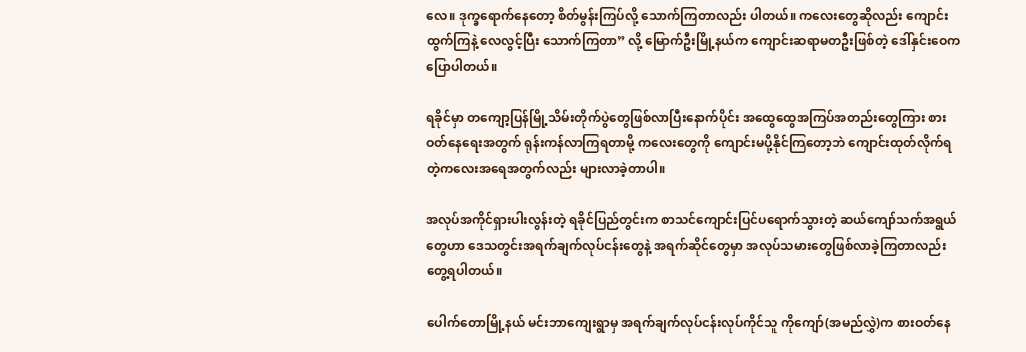လေ။ ဒုက္ခရောက်နေတော့ စိတ်မွန်းကြပ်လို့ သောက်ကြတာလည်း ပါတယ်။ ကလေးတွေဆိုလည်း ကျောင်းထွက်ကြနဲ့ လေလွင့်ပြီး သောက်ကြတာ” လို့ မြောက်ဦးမြို့နယ်က ကျောင်းဆရာမတဦးဖြစ်တဲ့ ဒေါ်နှင်းဝေက ပြောပါတယ်။

ရခိုင်မှာ တကျော့ပြန်မြို့သိမ်းတိုက်ပွဲတွေဖြစ်လာပြီးနောက်ပိုင်း အထွေထွေအကြပ်အတည်းတွေကြား စားဝတ်နေရေးအတွက် ရုန်းကန်လာကြရတာမို့ ကလေးတွေကို ကျောင်းမပို့နိုင်ကြတော့ဘဲ ကျောင်းထုတ်လိုက်ရတဲ့ကလေးအရေအတွက်လည်း များလာခဲ့တာပါ။

အလုပ်အကိုင်ရှားပါးလွန်းတဲ့ ရခိုင်ပြည်တွင်းက စာသင်ကျောင်းပြင်ပရောက်သွားတဲ့ ဆယ်ကျော်သက်အရွယ်တွေဟာ ဒေသတွင်းအရက်ချက်လုပ်ငန်းတွေနဲ့ အရက်ဆိုင်တွေမှာ အလုပ်သမားတွေဖြစ်လာခဲ့ကြတာလည်း တွေ့ရပါတယ်။

ပေါက်တောမြို့နယ် မင်းဘာကျေးရွာမှ အရက်ချက်လုပ်ငန်းလုပ်ကိုင်သူ ကိုကျော်(အမည်လွှဲ)က စားဝတ်နေ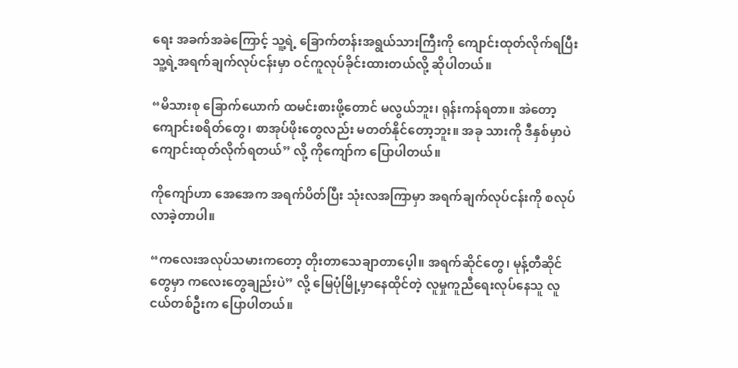ရေး အခက်အခဲကြောင့် သူ့ရဲ့ ခြောက်တန်းအရွယ်သားကြီးကို ကျောင်းထုတ်လိုက်ရပြီး သူ့ရဲ့အရက်ချက်လုပ်ငန်းမှာ ဝင်ကူလုပ်ခိုင်းထားတယ်လို့ ဆိုပါတယ်။

“မိသားစု ခြောက်ယောက် ထမင်းစားဖို့တောင် မလွယ်ဘူး၊ ရုန်းကန်ရတာ။ အဲတော့ ကျောင်းစရိတ်တွေ၊ စာအုပ်ဖိုးတွေလည်း မတတ်နိုင်တော့ဘူး။ အခု သားကို ဒီနှစ်မှာပဲ ကျောင်းထုတ်လိုက်ရတယ်” လို့ ကိုကျော်က ပြောပါတယ်။

ကိုကျော်ဟာ အေအေက အရက်ပိတ်ပြီး သုံးလအကြာမှာ အရက်ချက်လုပ်ငန်းကို စလုပ်လာခဲ့တာပါ။

“ကလေးအလုပ်သမားကတော့ တိုးတာသေချာတာပေ့ါ။ အရက်ဆိုင်တွေ၊ မုန့်တီဆိုင်တွေမှာ ကလေးတွေချည်းပဲ” လို့ မြေပုံမြို့မှာနေထိုင်တဲ့ လူမှုကူညီရေးလုပ်နေသူ လူငယ်တစ်ဦးက ပြောပါတယ်။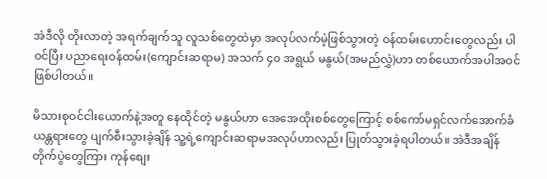အဲဒီလို တိုးလာတဲ့ အရက်ချက်သူ လူသစ်တွေထဲမှာ အလုပ်လက်မဲ့ဖြစ်သွားတဲ့ ဝန်ထမ်းဟောင်းတွေလည်း ပါဝင်ပြီး ပညာရေးဝန်ထမ်း(ကျောင်းဆရာမ) အသက် ၄၀ အရွယ် မနွယ်(အမည်လွှဲ)ဟာ တစ်ယောက်အပါအဝင် ဖြစ်ပါတယ်။

မိသားစုဝင်ငါးယောက်နဲ့အတူ နေထိုင်တဲ့ မနွယ်ဟာ အေအေထိုးစစ်တွေကြောင့် စစ်ကော်မရှင်လက်အောက်ခံယန္တရားတွေ ပျက်စီးသွားခဲ့ချိန် သူ့ရဲ့ကျောင်းဆရာမအလုပ်ဟာလည်း ပြုတ်သွားခဲ့ရပါတယ်။ အဲဒီအချိန် တိုက်ပွဲတွေကြား ကုန်စျေး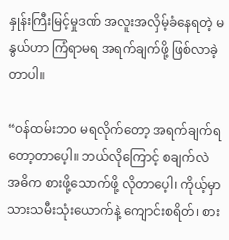နှုန်းကြီးမြင့်မှုဒဏ် အလူးအလှိမ့်ခံနေရတဲ့ မနွယ်ဟာ ကြံရာမရ အရက်ချက်ဖို့ ဖြစ်လာခဲ့တာပါ။

“ဝန်ထမ်းဘ၀ မရလိုက်တော့ အရက်ချက်ရတော့တာပေ့ါ။ ဘယ်လိုကြောင့် စချက်လဲ အဓိက စားဖို့သောက်ဖို့ လိုတာပေ့ါ၊ ကိုယ့်မှာ သားသမီးသုံးယောက်နဲ့ ကျောင်းစရိတ်၊ စား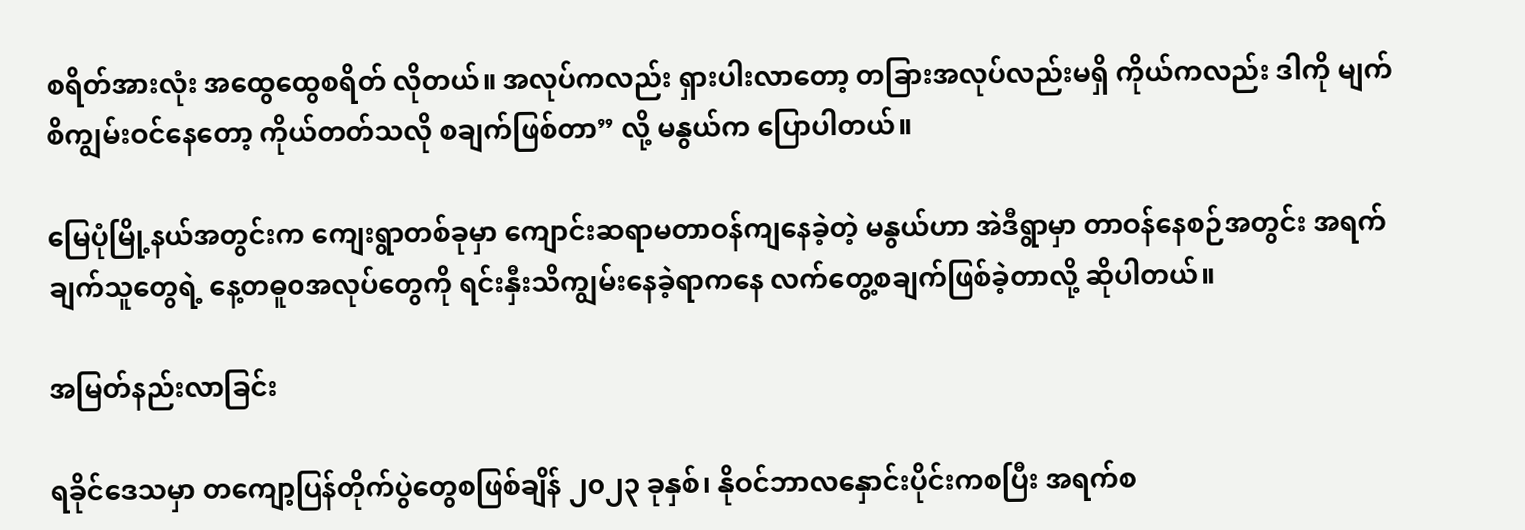စရိတ်အားလုံး အထွေထွေစရိတ် လိုတယ်။ အလုပ်ကလည်း ရှားပါးလာတော့ တခြားအလုပ်လည်းမရှိ ကိုယ်ကလည်း ဒါကို မျက်စိကျွမ်းဝင်နေတော့ ကိုယ်တတ်သလို စချက်ဖြစ်တာ” လို့ မနွယ်က ပြောပါတယ်။

မြေပုံမြို့နယ်အတွင်းက ကျေးရွာတစ်ခုမှာ ကျောင်းဆရာမတာဝန်ကျနေခဲ့တဲ့ မနွယ်ဟာ အဲဒီရွာမှာ တာဝန်နေစဉ်အတွင်း အရက်ချက်သူတွေရဲ့ နေ့တဓူ၀အလုပ်တွေကို ရင်းနှီးသိကျွမ်းနေခဲ့ရာကနေ လက်တွေ့စချက်ဖြစ်ခဲ့တာလို့ ဆိုပါတယ်။

အမြတ်နည်းလာခြင်း

ရခိုင်ဒေသမှာ တကျော့ပြန်တိုက်ပွဲတွေစဖြစ်ချိန် ၂၀၂၃ ခုနှစ်၊ နိုဝင်ဘာလနှောင်းပိုင်းကစပြီး အရက်စ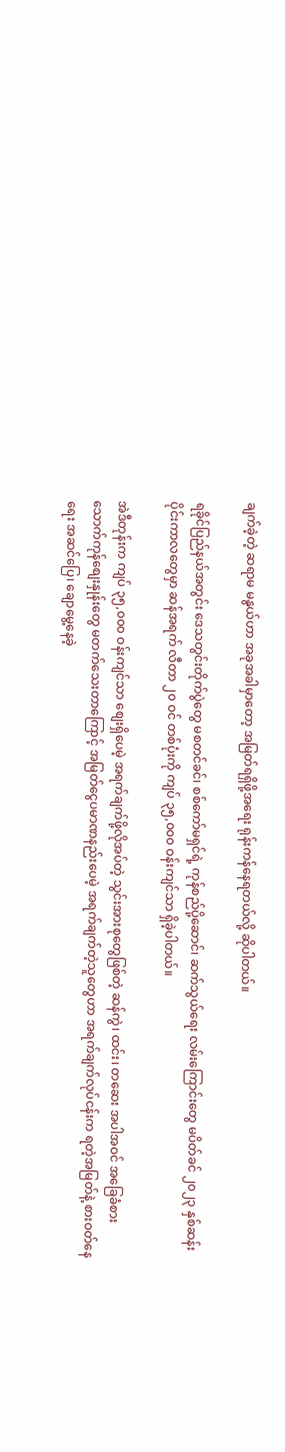ချက်ခဲ့တဲ့ ဆရာမ မနွယ်ဟာ အခုအခါမှာတော့ အမြတ်ရရှိဖို့အရေး ရုန်းကန်နေရတယ်လို့ ဆိုပါတယ်။

ရခိုင်ပြည်နယ်အတွင်း ဒေသတွင်းတိုက်ပွဲတွေ မစတင်ခင်၊ စစ်ကော်မရှင်ရဲ့ ကုန်စည်ပို့ဆောင်၊ ဆက်သွယ်ရေး လမ်းကြောင်းတွေ မပိတ်ခင် ၂၀၂၃ နှစ်ဆန်းပိုင်းကာလတွေမှာ ဆန်အရက် လီတာ ၂၀ ဝင် တစ်ပုံးကို ကျပ် ၃၅,၀၀၀ ဝန်းကျင်သာ ရှိခဲ့ပါတယ်။

အဲဒီတုန်းက ကျပ် ၃၅,၀၀၀ ဝန်းကျင်သာ စျေးရှိပေမဲ့ အရက်ချက်ဖို့လိုအပ်တဲ့ သွင်းအားစုတွေဖြစ်တဲ့ ဆန်ကွဲ၊ ထင်း၊ တဆေး အပါအဝင် အခြေခံစားသောက်ကုန်စျေးနှုန်းတွေ မတက်သေးတာကြောင့် အမြတ်ငွေပမာဏနည်းပေမဲ့ အရက်ချက်တဲ့သူတွေဟာ အရက်ချက်လုပ်ငန်းက ရတဲ့အမြတ်နဲ့ စားဝတ်နေရေး အဆင်ပြေ၊ ချောမွေ့နေခဲ့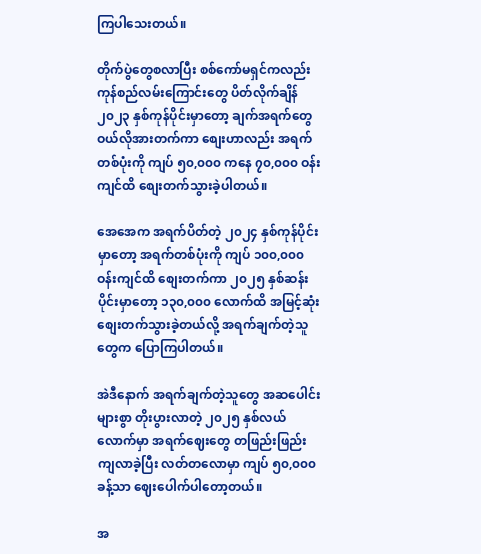ကြပါသေးတယ်။

တိုက်ပွဲတွေစလာပြီး စစ်ကော်မရှင်ကလည်း ကုန်စည်လမ်းကြောင်းတွေ ပိတ်လိုက်ချိန် ၂၀၂၃ နှစ်ကုန်ပိုင်းမှာတော့ ချက်အရက်တွေ ဝယ်လိုအားတက်ကာ စျေးဟာလည်း အရက်တစ်ပုံးကို ကျပ် ၅၀,၀၀၀ ကနေ ၇၀,၀၀၀ ဝန်းကျင်ထိ စျေးတက်သွားခဲ့ပါတယ်။

အေအေက အရက်ပိတ်တဲ့ ၂၀၂၄ နှစ်ကုန်ပိုင်းမှာတော့ အရက်တစ်ပုံးကို ကျပ် ၁၀၀,၀၀၀ ဝန်းကျင်ထိ စျေးတက်ကာ ၂၀၂၅ နှစ်ဆန်းပိုင်းမှာတော့ ၁၃၀,၀၀၀ လောက်ထိ အမြင့်ဆုံးစျေးတက်သွားခဲ့တယ်လို့ အရက်ချက်တဲ့သူတွေက ပြောကြပါတယ်။

အဲဒီနောက် အရက်ချက်တဲ့သူတွေ အဆပေါင်းများစွာ တိုးပွားလာတဲ့ ၂၀၂၅ နှစ်လယ်လောက်မှာ အရက်ဈေးတွေ တဖြည်းဖြည်းကျလာခဲ့ပြီး လတ်တလောမှာ ကျပ် ၅၀,၀၀၀ ခန့်သာ ဈေးပေါက်ပါတော့တယ်။

အ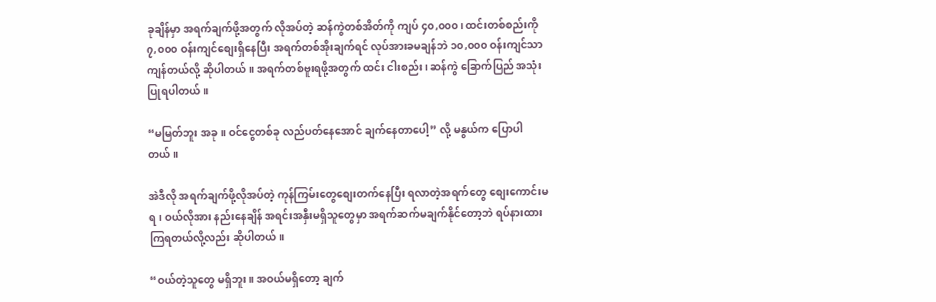ခုချိန်မှာ အရက်ချက်ဖို့အတွက် လိုအပ်တဲ့ ဆန်ကွဲတစ်အိတ်ကို ကျပ် ၄၀,၀၀၀၊ ထင်းတစ်စည်းကို ၇,၀၀၀ ဝန်းကျင်စျေးရှိနေပြီး အရက်တစ်အိုးချက်ရင် လုပ်အားခမချန်ဘဲ ၁၀,၀၀၀ ဝန်းကျင်သာ ကျန်တယ်လို့ ဆိုပါတယ်။ အရက်တစ်ဗူးရဖို့အတွက် ထင်း ငါးစည်း၊ ဆန်ကွဲ ခြောက်ပြည် အသုံးပြုရပါတယ်။

“မမြတ်ဘူး အခု။ ဝင်ငွေတစ်ခု လည်ပတ်နေအောင် ချက်နေတာပေါ့” လို့ မနွယ်က ပြောပါတယ်။

အဲဒီလို အရက်ချက်ဖို့လိုအပ်တဲ့ ကုန်ကြမ်းတွေစျေးတက်နေပြီး ရလာတဲ့အရက်တွေ စျေးကောင်းမရ၊ ဝယ်လိုအား နည်းနေချိန် အရင်းအနှီးမရှိသူတွေမှာ အရက်ဆက်မချက်နိုင်တော့ဘဲ ရပ်နားထားကြရတယ်လို့လည်း ဆိုပါတယ်။

“ဝယ်တဲ့သူတွေ မရှိဘူး။ အဝယ်မရှိတော့ ချက်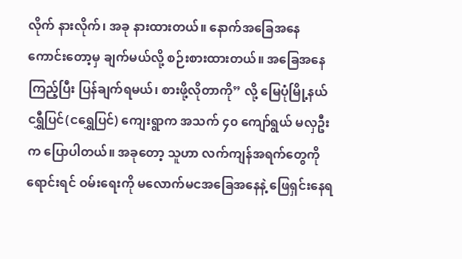လိုက် နားလိုက်၊ အခု နားထားတယ်။ နောက်အခြေအနေကောင်းတော့မှ ချက်မယ်လို့ စဉ်းစားထားတယ်။ အခြေအနေကြည့်ပြီး ပြန်ချက်ရမယ်၊ စားဖို့လိုတာကို” လို့ မြေပုံမြို့နယ် ငရွှီပြင်(ငရွှေပြင်) ကျေးရွာက အသက် ၄၀ ကျော်ရွယ် မလှဦးက ပြောပါတယ်။ အခုတော့ သူဟာ လက်ကျန်အရက်တွေကို ရောင်းရင် ဝမ်းရေးကို မလောက်မငအခြေအနေနဲ့ ဖြေရှင်းနေရ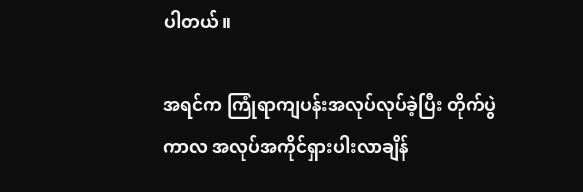ပါတယ်။

အရင်က ကြုံရာကျပန်းအလုပ်လုပ်ခဲ့ပြီး တိုက်ပွဲကာလ အလုပ်အကိုင်ရှားပါးလာချိန်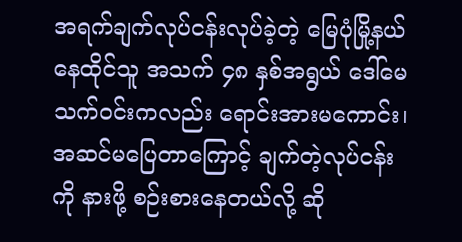အရက်ချက်လုပ်ငန်းလုပ်ခဲ့တဲ့ မြေပုံမြို့နယ် နေထိုင်သူ အသက် ၄၈ နှစ်အရွယ် ဒေါ်မေသက်ဝင်းကလည်း ရောင်းအားမကောင်း၊ အဆင်မပြေတာကြောင့် ချက်တဲ့လုပ်ငန်းကို နားဖို့ စဉ်းစားနေတယ်လို့ ဆို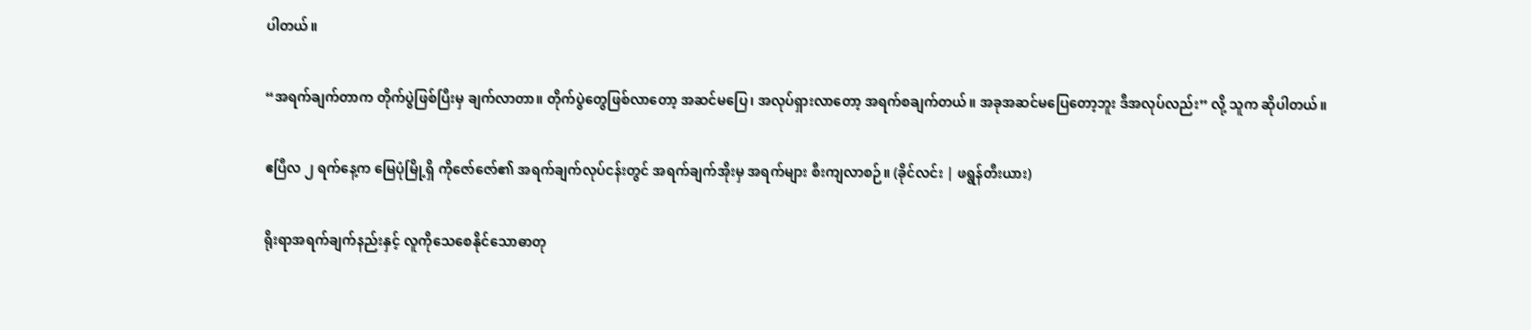ပါတယ်။

“အရက်ချက်တာက တိုက်ပွဲဖြစ်ပြီးမှ ချက်လာတာ။ တိုက်ပွဲတွေဖြစ်လာတော့ အဆင်မပြေ၊ အလုပ်ရှားလာတော့ အရက်စချက်တယ်။ အခုအဆင်မပြေတော့ဘူး ဒီအလုပ်လည်း” လို့ သူက ဆိုပါတယ်။

ဧပြီလ ၂ ရက်နေ့က မြေပုံမြို့ရှိ ကိုဇော်ဇော်၏ အရက်ချက်လုပ်ငန်းတွင် အရက်ချက်အိုးမှ အရက်များ စီးကျလာစဉ်။ (ခိုင်လင်း | ဖရွန်တီးယား)

ရိုးရာအရက်ချက်နည်းနှင့် လူကိုသေစေနိုင်သောဓာတု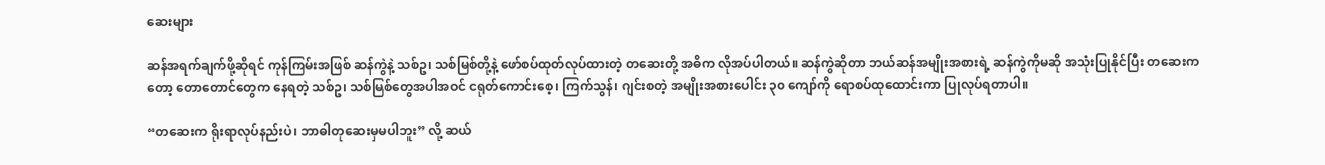ဆေးများ

ဆန်အရက်ချက်ဖို့ဆိုရင် ကုန်ကြမ်းအဖြစ် ဆန်ကွဲနဲ့ သစ်ဥ၊ သစ်မြစ်တို့နဲ့ ဖော်စပ်ထုတ်လုပ်ထားတဲ့ တဆေးတို့ အဓိက လိုအပ်ပါတယ်။ ဆန်ကွဲဆိုတာ ဘယ်ဆန်အမျိုးအစားရဲ့ ဆန်ကွဲကိုမဆို အသုံးပြုနိုင်ပြီး တဆေးကတော့ တောတောင်တွေက နေရတဲ့ သစ်ဥ၊ သစ်မြစ်တွေအပါအဝင် ငရုတ်ကောင်းစေ့၊ ကြက်သွန်၊ ဂျင်းစတဲ့ အမျိုးအစားပေါင်း ၃၀ ကျော်ကို ရောစပ်ထုထောင်းကာ ပြုလုပ်ရတာပါ။

“တဆေးက ရိုးရာလုပ်နည်းပဲ၊ ဘာဓါတုဆေးမှမပါဘူး” လို့ ဆယ်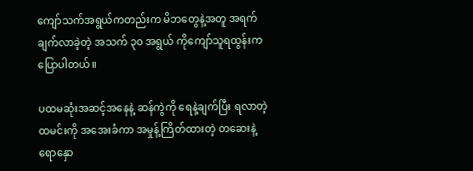ကျော်သက်အရွယ်ကတည်းက မိဘတွေနဲ့အတူ အရက်ချက်လာခဲ့တဲ့ အသက် ၃၀ အရွယ် ကိုကျော်သူရထွန်းက ပြောပါတယ်။

ပထမဆုံးအဆင့်အနေနဲ့ ဆန်ကွဲကို ရေနဲ့ချက်ပြီး ရလာတဲ့ထမင်းကို အအေးခံကာ အမှုန့်ကြိတ်ထားတဲ့ တဆေးနဲ့ ရောနှော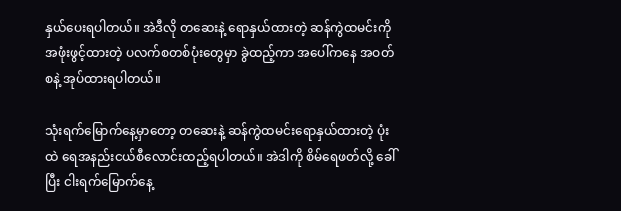နှယ်ပေးရပါတယ်။ အဲဒီလို တဆေးနဲ့ ရောနှယ်ထားတဲ့ ဆန်ကွဲထမင်းကို အဖုံးဖွင့်ထားတဲ့ ပလက်စတစ်ပုံးတွေမှာ ခွဲထည့်ကာ အပေါ်ကနေ အဝတ်စနဲ့ အုပ်ထားရပါတယ်။

သုံးရက်မြောက်နေ့မှာတော့ တဆေးနဲ့ ဆန်ကွဲထမင်းရောနှယ်ထားတဲ့ ပုံးထဲ ရေအနည်းငယ်စီလောင်းထည့်ရပါတယ်။ အဲဒါကို စိမ်ရေဖတ်လို့ ခေါ်ပြီး ငါးရက်မြောက်နေ့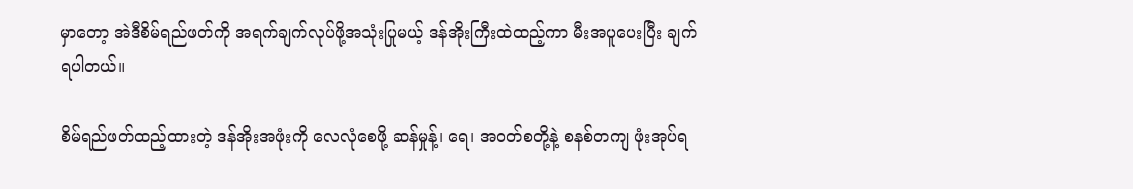မှာတော့ အဲဒီစိမ်ရည်ဖတ်ကို အရက်ချက်လုပ်ဖို့အသုံးပြုမယ့် ဒန်အိုးကြီးထဲထည့်ကာ မီးအပူပေးပြီး ချက်ရပါတယ်။

စိမ်ရည်ဖတ်ထည့်ထားတဲ့ ဒန်အိုးအဖုံးကို လေလုံစေဖို့ ဆန်မှုန့်၊ ရေ၊ အဝတ်စတို့နဲ့ စနစ်တကျ ဖုံးအုပ်ရ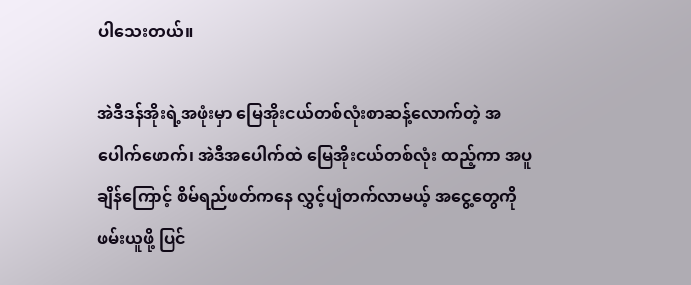ပါသေးတယ်။

အဲဒီဒန်အိုးရဲ့အဖုံးမှာ မြေအိုးငယ်တစ်လုံးစာဆန့်လောက်တဲ့ အပေါက်ဖောက်၊ အဲဒီအပေါက်ထဲ မြေအိုးငယ်တစ်လုံး ထည့်ကာ အပူချိန်ကြောင့် စိမ်ရည်ဖတ်ကနေ လွှင့်ပျံတက်လာမယ့် အငွေ့တွေကို ဖမ်းယူဖို့ ပြင်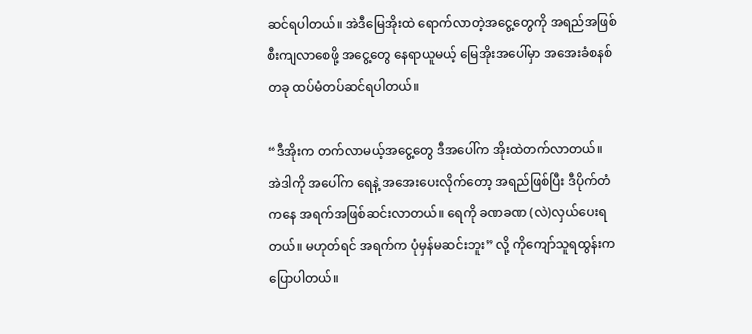ဆင်ရပါတယ်။ အဲဒီမြေအိုးထဲ ရောက်လာတဲ့အငွေ့တွေကို အရည်အဖြစ် စီးကျလာစေဖို့ အငွေ့တွေ နေရာယူမယ့် မြေအိုးအပေါ်မှာ အအေးခံစနစ်တခု ထပ်မံတပ်ဆင်ရပါတယ်။

“ဒီအိုးက တက်လာမယ့်အငွေ့တွေ ဒီအပေါ်က အိုးထဲတက်လာတယ်။ အဲဒါကို အပေါ်က ရေနဲ့ အအေးပေးလိုက်တော့ အရည်ဖြစ်ပြီး ဒီပိုက်တံကနေ အရက်အဖြစ်ဆင်းလာတယ်။ ရေကို ခဏခဏ (လဲ)လှယ်ပေးရတယ်။ မဟုတ်ရင် အရက်က ပုံမှန်မဆင်းဘူး” လို့ ကိုကျော်သူရထွန်းက ပြောပါတယ်။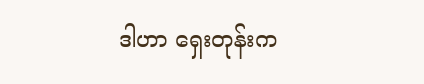ဒါဟာ ရှေးတုန်းက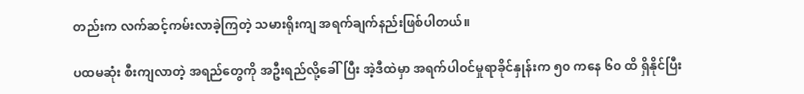တည်းက လက်ဆင့်ကမ်းလာခဲ့ကြတဲ့ သမားရိုးကျ အရက်ချက်နည်းဖြစ်ပါတယ်။

ပထမဆုံး စီးကျလာတဲ့ အရည်တွေကို အဦးရည်လို့ခေါ်ပြီး အဲ့ဒီထဲမှာ အရက်ပါဝင်မှုရာခိုင်နှုန်းက ၅၀ ကနေ ၆၀ ထိ ရှိနိုင်ပြီး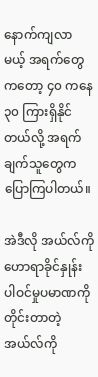နောက်ကျလာမယ့် အရက်တွေကတော့ ၄၀ ကနေ ၃၀ ကြားရှိနိုင်တယ်လို့ အရက်ချက်သူတွေက ပြောကြပါတယ်။

အဲဒီလို အယ်လ်ကိုဟောရာခိုင်နှုန်း ပါဝင်မှုပမာဏကို တိုင်းတာတဲ့ အယ်လ်ကို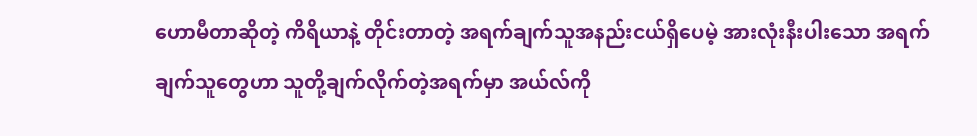ဟောမီတာဆိုတဲ့ ကိရိယာနဲ့ တိုင်းတာတဲ့ အရက်ချက်သူအနည်းငယ်ရှိပေမဲ့ အားလုံးနီးပါးသော အရက်ချက်သူတွေဟာ သူတို့ချက်လိုက်တဲ့အရက်မှာ အယ်လ်ကို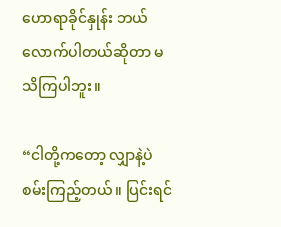ဟောရာခိုင်နှုန်း ဘယ်လောက်ပါတယ်ဆိုတာ မသိကြပါဘူး။

“ငါတို့ကတော့ လျှာနဲ့ပဲ စမ်းကြည့်တယ်။ ပြင်းရင်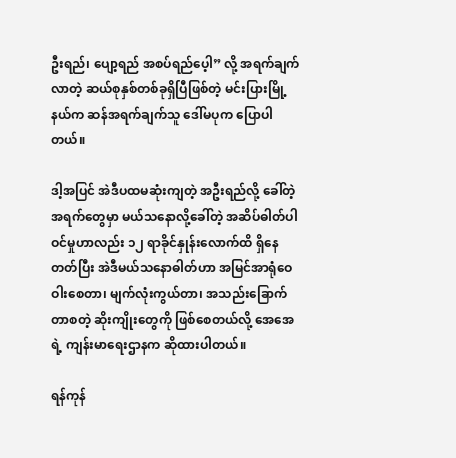ဦးရည်၊ ပျော့ရည် အစပ်ရည်ပေ့ါ” လို့ အရက်ချက်လာတဲ့ ဆယ်စုနှစ်တစ်ခုရှိပြီဖြစ်တဲ့ မင်းပြားမြို့နယ်က ဆန်အရက်ချက်သူ ဒေါ်မပုက ပြောပါတယ်။

ဒါ့အပြင် အဲဒီပထမဆုံးကျတဲ့ အဦးရည်လို့ ခေါ်တဲ့ အရက်တွေမှာ မယ်သနောလို့ခေါ်တဲ့ အဆိပ်ဓါတ်ပါဝင်မှုဟာလည်း ၁၂ ရာခိုင်နှုန်းလောက်ထိ ရှိနေတတ်ပြီး အဲဒီမယ်သနောဓါတ်ဟာ အမြင်အာရုံဝေဝါးစေတာ၊ မျက်လုံးကွယ်တာ၊ အသည်းခြောက်တာစတဲ့ ဆိုးကျိုးတွေကို ဖြစ်စေတယ်လို့ အေအေရဲ့ ကျန်းမာရေးဌာနက ဆိုထားပါတယ်။

ရန်ကုန်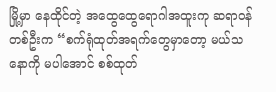မြို့မှာ နေထိုင်တဲ့ အထွေထွေရောဂါအထူးကု ဆရာဝန်တစ်ဦးက “စက်ရုံထုတ်အရက်တွေမှာတော့ မယ်သနောကို မပါအောင် စစ်ထုတ်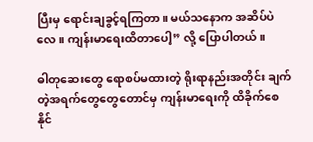ပြီးမှ ရောင်းချခွင့်ရကြတာ။ မယ်သနောက အဆိပ်ပဲလေ။ ကျန်းမာရေးထိတာပေါ့” လို့ ပြောပါတယ်။

ဓါတုဆေးတွေ ရောစပ်မထားတဲ့ ရိုးရာနည်းအတိုင်း ချက်တဲ့အရက်တွေတွေတောင်မှ ကျန်းမာရေးကို ထိခိုက်စေနိုင်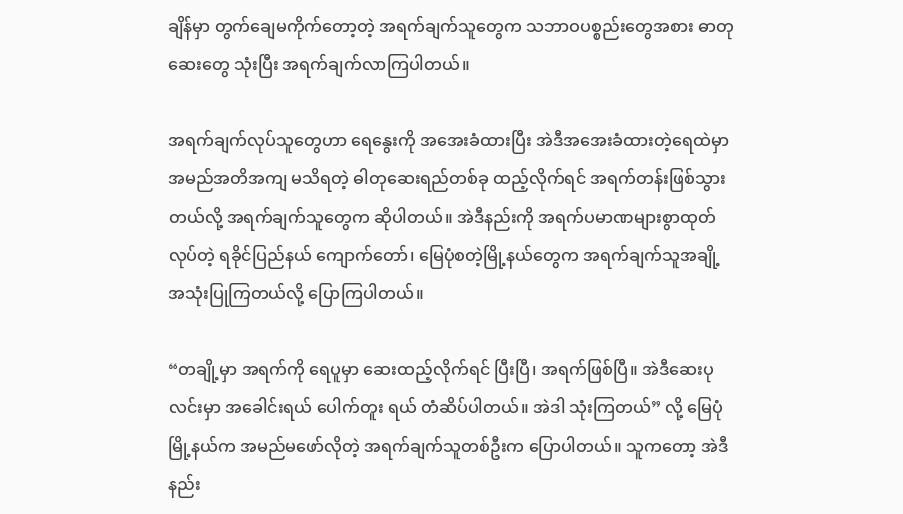ချိန်မှာ တွက်ချေမကိုက်တော့တဲ့ အရက်ချက်သူတွေက သဘာဝပစ္စည်းတွေအစား ဓာတုဆေးတွေ သုံးပြီး အရက်ချက်လာကြပါတယ်။

အရက်ချက်လုပ်သူတွေဟာ ရေနွေးကို အအေးခံထားပြီး အဲဒီအအေးခံထားတဲ့ရေထဲမှာ အမည်အတိအကျ မသိရတဲ့ ဓါတုဆေးရည်တစ်ခု ထည့်လိုက်ရင် အရက်တန်းဖြစ်သွားတယ်လို့ အရက်ချက်သူတွေက ဆိုပါတယ်။ အဲဒီနည်းကို အရက်ပမာဏများစွာထုတ်လုပ်တဲ့ ရခိုင်ပြည်နယ် ကျောက်တော်၊ မြေပုံစတဲ့မြို့နယ်တွေက အရက်ချက်သူအချို့ အသုံးပြုကြတယ်လို့ ပြောကြပါတယ်။

“တချို့မှာ အရက်ကို ရေပူမှာ ဆေးထည့်လိုက်ရင် ပြီးပြီ၊ အရက်ဖြစ်ပြီ။ အဲဒီဆေးပုလင်းမှာ အခေါင်းရယ် ပေါက်တူး ရယ် တံဆိပ်ပါတယ်။ အဲဒါ သုံးကြတယ်” လို့ မြေပုံမြို့နယ်က အမည်မဖော်လိုတဲ့ အရက်ချက်သူတစ်ဦးက ပြောပါတယ်။ သူကတော့ အဲဒီနည်း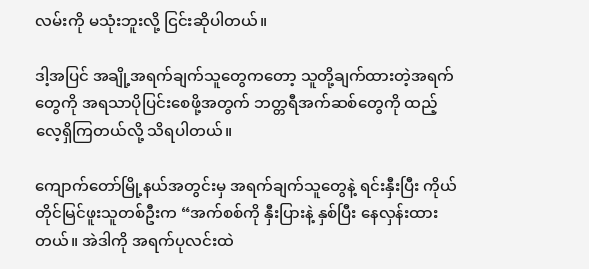လမ်းကို မသုံးဘူးလို့ ငြင်းဆိုပါတယ်။

ဒါ့အပြင် အချို့အရက်ချက်သူတွေကတော့ သူတို့ချက်ထားတဲ့အရက်တွေကို အရသာပိုပြင်းစေဖို့အတွက် ဘတ္တရီအက်ဆစ်တွေကို ထည့်လေ့ရှိကြတယ်လို့ သိရပါတယ်။

ကျောက်တော်မြို့နယ်အတွင်းမှ အရက်ချက်သူတွေနဲ့ ရင်းနှီးပြီး ကိုယ်တိုင်မြင်ဖူးသူတစ်ဦးက “အက်စစ်ကို နှီးပြားနဲ့ နှစ်ပြီး နေလှန်းထားတယ်။ အဲဒါကို အရက်ပုလင်းထဲ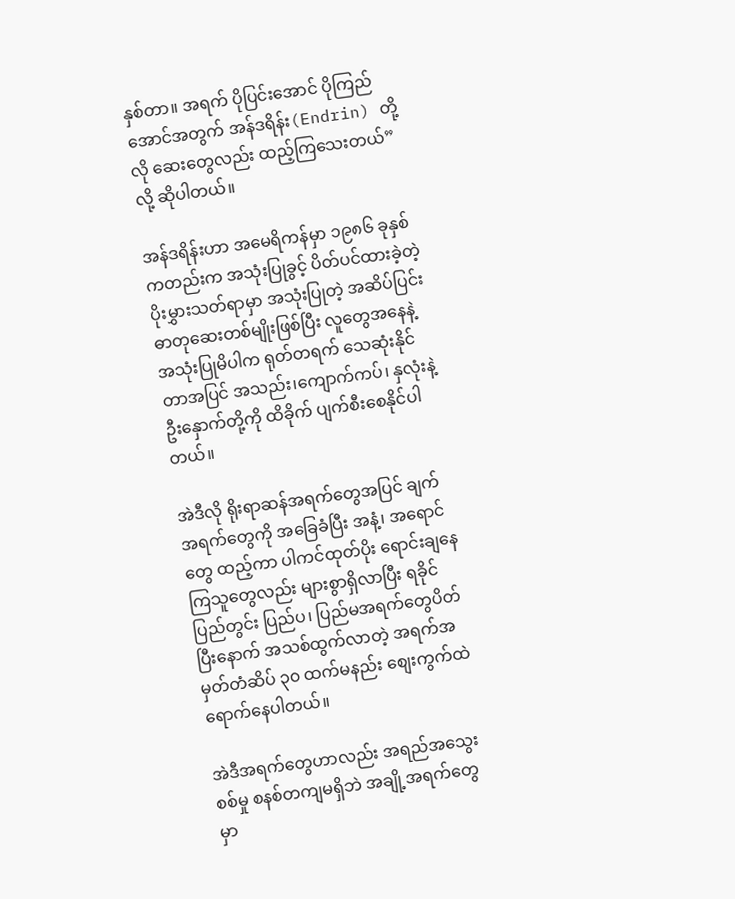နှစ်တာ။ အရက် ပိုပြင်းအောင် ပိုကြည်အောင်အတွက် အန်ဒရိန်း(Endrin) တို့လို ဆေးတွေလည်း ထည့်ကြသေးတယ်” လို့ ဆိုပါတယ်။

အန်ဒရိန်းဟာ အမေရိကန်မှာ ၁၉၈၆ ခုနှစ်ကတည်းက အသုံးပြုခွင့် ပိတ်ပင်ထားခဲ့တဲ့ ပိုးမွှားသတ်ရာမှာ အသုံးပြုတဲ့ အဆိပ်ပြင်းဓာတုဆေးတစ်မျိုးဖြစ်ပြီး လူတွေအနေနဲ့ အသုံးပြုမိပါက ရုတ်တရက် သေဆုံးနိုင်တာအပြင် အသည်း၊ကျောက်ကပ်၊ နှလုံးနဲ့ ဦးနှောက်တို့ကို ထိခိုက် ပျက်စီးစေနိုင်ပါတယ်။

အဲဒီလို ရိုးရာဆန်အရက်တွေအပြင် ချက်အရက်တွေကို အခြေခံပြီး အနံ့၊ အရောင်တွေ ထည့်ကာ ပါကင်ထုတ်ပိုး ရောင်းချနေကြသူတွေလည်း များစွာရှိလာပြီး ရခိုင်ပြည်တွင်း ပြည်ပ၊ ပြည်မအရက်တွေပိတ်ပြီးနောက် အသစ်ထွက်လာတဲ့ အရက်အမှတ်တံဆိပ် ၃၀ ထက်မနည်း စျေးကွက်ထဲ ရောက်နေပါတယ်။

အဲဒီအရက်တွေဟာလည်း အရည်အသွေးစစ်မှု စနစ်တကျမရှိဘဲ အချို့အရက်တွေမှာ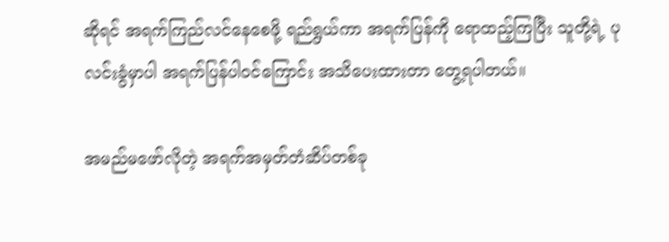ဆိုရင် အရက်ကြည်လင်နေစေဖို့ ရည်ရွယ်ကာ အရက်ပြန်ကို ရောထည့်ကြပြီး သူတို့ရဲ့ ပုလင်းခွံမှာပါ အရက်ပြန်ပါဝင်ကြောင်း အသိပေးထားတာ တွေ့ရပါတယ်။

အမည်မဖော်လိုတဲ့ အရက်အမှတ်တံဆိပ်တစ်ခု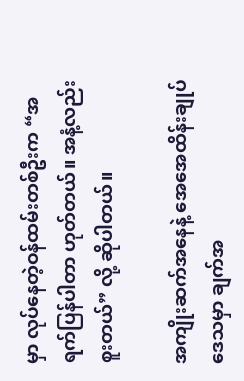မှာ လုပ်နေတဲ့ဝန်ထမ်းတစ်ဦးက “အရက်ပြန်ပါတာ ဟုတ်တယ်။ အနံ့လည်း စူးတယ်” လို့ ဆိုပါတယ်။

အကျိုးဆက်အနေနဲ့ အေအေထိန်းချုပ်ဒေသမှာ ချက်အ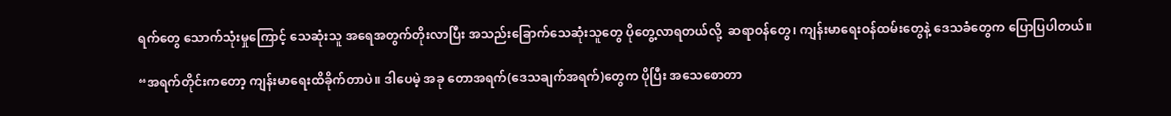ရက်တွေ သောက်သုံးမှုကြောင့် သေဆုံးသူ အရေအတွက်တိုးလာပြီး အသည်းခြောက်သေဆုံးသူတွေ ပိုတွေ့လာရတယ်လို့  ဆရာဝန်တွေ၊ ကျန်းမာရေးဝန်ထမ်းတွေနဲ့ ဒေသခံတွေက ပြောပြပါတယ်။

“အရက်တိုင်းကတော့ ကျန်းမာရေးထိခိုက်တာပဲ။ ဒါပေမဲ့ အခု တောအရက်(ဒေသချက်အရက်)တွေက ပိုပြီး အသေစောတာ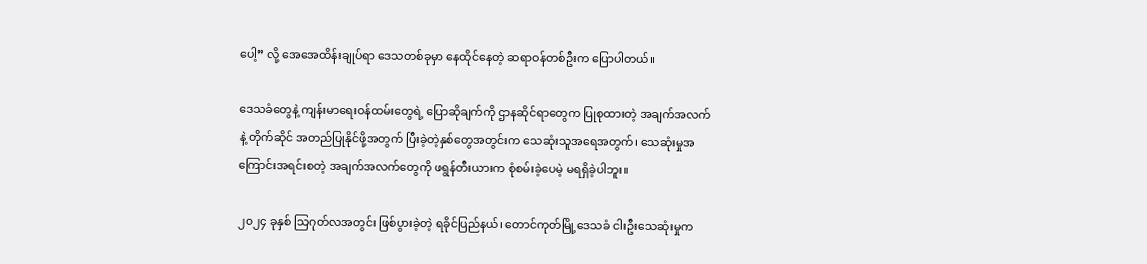ပေါ့” လို့ အေအေထိန်းချုပ်ရာ ဒေသတစ်ခုမှာ နေထိုင်နေတဲ့ ဆရာဝန်တစ်ဦးက ပြောပါတယ်။

ဒေသခံတွေနဲ့ ကျန်းမာရေးဝန်ထမ်းတွေရဲ့ ပြောဆိုချက်ကို ဌာနဆိုင်ရာတွေက ပြုစုထားတဲ့ အချက်အလက်နဲ့ တိုက်ဆိုင် အတည်ပြုနိုင်ဖို့အတွက် ပြီးခဲ့တဲ့နှစ်တွေအတွင်းက သေဆုံးသူအရေအတွက်၊ သေဆုံးမှုအကြောင်းအရင်းစတဲ့ အချက်အလက်တွေကို ဖရွန်တီးယားက စုံစမ်းခဲ့ပေမဲ့ မရရှိခဲ့ပါဘူး။

၂၀၂၄ ခုနှစ် သြဂုတ်လအတွင်း ဖြစ်ပွားခဲ့တဲ့ ရခိုင်ပြည်နယ်၊ တောင်ကုတ်မြို့ဒေသခံ ငါးဦးသေဆုံးမှုက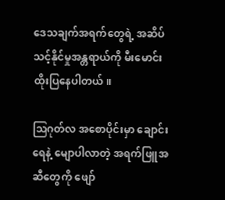ဒေသချက်အရက်တွေရဲ့ အဆိပ်သင့်နိုင်မှုအန္တရာယ်ကို မီးမောင်းထိုးပြနေပါတယ်။

ဩဂုတ်လ အစောပိုင်းမှာ ချောင်းရေနဲ့ မျောပါလာတဲ့ အရက်ဖြူအဆီတွေကို ဖျော်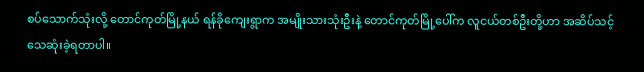စပ်သောက်သုံးလို့ တောင်ကုတ်မြို့နယ် ရန်ခိုကျေးရွာက အမျိုးသားသုံးဦးနဲ့ တောင်ကုတ်မြို့ပေါ်က လူငယ်တစ်ဦးတို့ဟာ အဆိပ်သင့် သေဆုံးခဲ့ရတာပါ။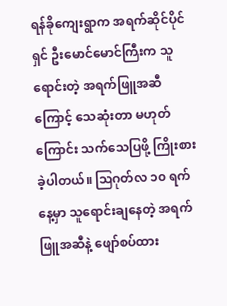ရန်ခိုကျေးရွာက အရက်ဆိုင်ပိုင်ရှင် ဦးမောင်မောင်ကြီးက သူရောင်းတဲ့ အရက်ဖြူအဆီကြောင့် သေဆုံးတာ မဟုတ်ကြောင်း သက်သေပြဖို့ ကြိုးစားခဲ့ပါတယ်။ ဩဂုတ်လ ၁၀ ရက်နေ့မှာ သူရောင်းချနေတဲ့ အရက်ဖြူအဆီနဲ့ ဖျော်စပ်ထား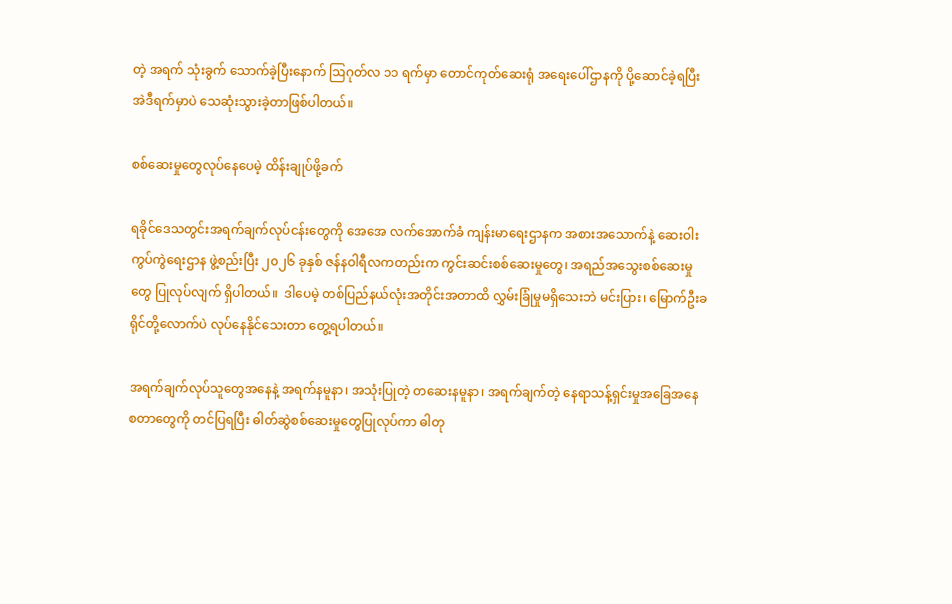တဲ့ အရက် သုံးခွက် သောက်ခဲ့ပြီးနောက် ဩဂုတ်လ ၁၁ ရက်မှာ တောင်ကုတ်ဆေးရုံ အရေးပေါ်ဌာနကို ပို့ဆောင်ခဲ့ရပြီး အဲဒီရက်မှာပဲ သေဆုံးသွားခဲ့တာဖြစ်ပါတယ်။

စစ်ဆေးမှုတွေလုပ်နေပေမဲ့ ထိန်းချုပ်ဖို့ခက်

ရခိုင်ဒေသတွင်းအရက်ချက်လုပ်ငန်းတွေကို အေအေ လက်အောက်ခံ ကျန်းမာရေးဌာနက အစားအသောက်နဲ့ ဆေးဝါးကွပ်ကွဲရေးဌာန ဖွဲ့စည်းပြီး ၂၀၂၆ ခုနှစ် ဇန်နဝါရီလကတည်းက ကွင်းဆင်းစစ်ဆေးမှုတွေ၊ အရည်အသွေးစစ်ဆေးမှုတွေ ပြုလုပ်လျက် ရှိပါတယ်။  ဒါပေမဲ့ တစ်ပြည်နယ်လုံးအတိုင်းအတာထိ လွှမ်းခြုံမှုမရှိသေးဘဲ မင်းပြား၊ မြောက်ဦးခရိုင်တို့လောက်ပဲ လုပ်နေနိုင်သေးတာ တွေ့ရပါတယ်။

အရက်ချက်လုပ်သူတွေအနေနဲ့ အရက်နမူနာ၊ အသုံးပြုတဲ့ တဆေးနမူနာ၊ အရက်ချက်တဲ့ နေရာသန့်ရှင်းမှုအခြေအနေ စတာတွေကို တင်ပြရပြီး ဓါတ်ဆွဲစစ်ဆေးမှုတွေပြုလုပ်ကာ ဓါတု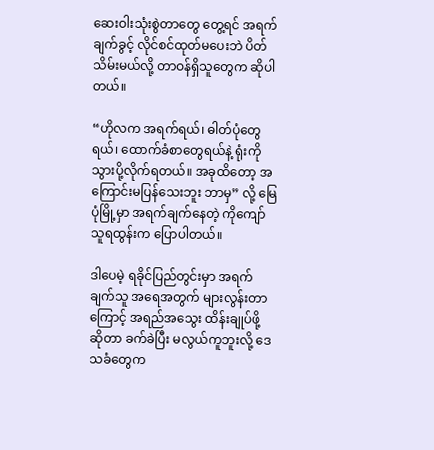ဆေးဝါးသုံးစွဲတာတွေ တွေ့ရင် အရက်ချက်ခွင့် လိုင်စင်ထုတ်မပေးဘဲ ပိတ်သိမ်းမယ်လို့ တာဝန်ရှိသူတွေက ဆိုပါတယ်။

“ဟိုလက အရက်ရယ်၊ ဓါတ်ပုံတွေရယ်၊ ထောက်ခံစာတွေရယ်နဲ့ ရုံးကို သွားပို့လိုက်ရတယ်။ အခုထိတော့ အကြောင်းမပြန်သေးဘူး ဘာမှ” လို့ မြေပုံမြို့မှာ အရက်ချက်နေတဲ့ ကိုကျော်သူရထွန်းက ပြောပါတယ်။

ဒါပေမဲ့ ရခိုင်ပြည်တွင်းမှာ အရက်ချက်သူ အရေအတွက် များလွန်းတာကြောင့် အရည်အသွေး ထိန်းချုပ်ဖို့ ဆိုတာ ခက်ခဲပြီး မလွယ်ကူဘူးလို့ ဒေသခံတွေက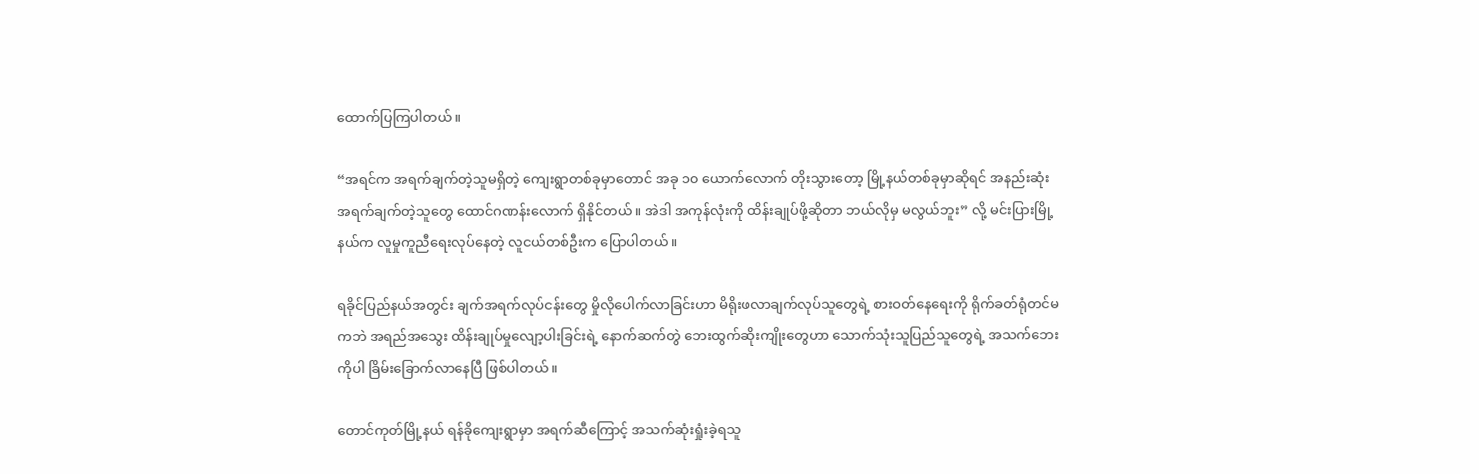ထောက်ပြကြပါတယ်။

“အရင်က အရက်ချက်တဲ့သူမရှိတဲ့ ကျေးရွာတစ်ခုမှာတောင် အခု ၁၀ ယောက်လောက် တိုးသွားတော့ မြို့နယ်တစ်ခုမှာဆိုရင် အနည်းဆုံး အရက်ချက်တဲ့သူတွေ ထောင်ဂဏန်းလောက် ရှိနိုင်တယ်။ အဲဒါ အကုန်လုံးကို ထိန်းချုပ်ဖို့ဆိုတာ ဘယ်လိုမှ မလွယ်ဘူး” လို့ မင်းပြားမြို့နယ်က လူမှုကူညီရေးလုပ်နေတဲ့ လူငယ်တစ်ဦးက ပြောပါတယ်။

ရခိုင်ပြည်နယ်အတွင်း ချက်အရက်လုပ်ငန်းတွေ မှိုလိုပေါက်လာခြင်းဟာ မိရိုးဖလာချက်လုပ်သူတွေရဲ့ စားဝတ်နေရေးကို ရိုက်ခတ်ရုံတင်မကဘဲ အရည်အသွေး ထိန်းချုပ်မှုလျော့ပါးခြင်းရဲ့ နောက်ဆက်တွဲ ဘေးထွက်ဆိုးကျိုးတွေဟာ သောက်သုံးသူပြည်သူတွေရဲ့ အသက်ဘေးကိုပါ ခြိမ်းခြောက်လာနေပြီ ဖြစ်ပါတယ်။

တောင်ကုတ်မြို့နယ် ရန်ခိုကျေးရွာမှာ အရက်ဆီကြောင့် အသက်ဆုံးရှုံးခဲ့ရသူ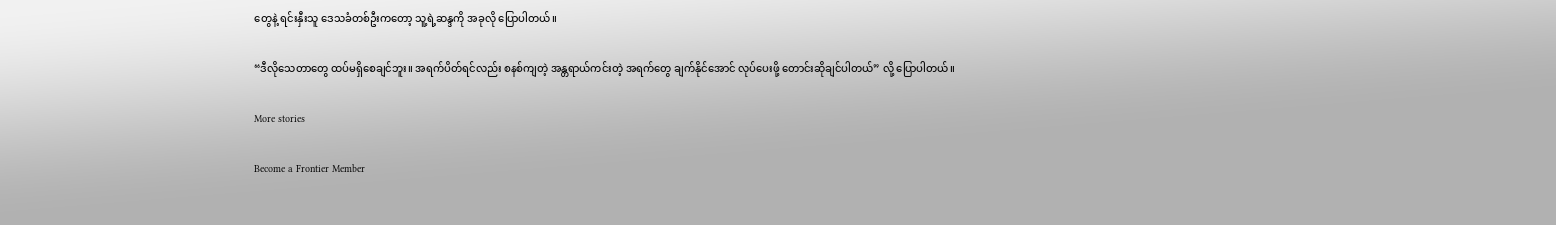တွေနဲ့ ရင်းနှီးသူ ဒေသခံတစ်ဦးကတော့ သူ့ရဲ့ဆန္ဒကို အခုလို ပြောပါတယ်။

“ဒီလိုသေတာတွေ ထပ်မရှိစေချင်ဘူး။ အရက်ပိတ်ရင်လည်း စနစ်ကျတဲ့ အန္တရာယ်ကင်းတဲ့ အရက်တွေ ချက်နိုင်အောင် လုပ်ပေးဖို့ တောင်းဆိုချင်ပါတယ်” လို့ ပြောပါတယ်။

More stories

Become a Frontier Member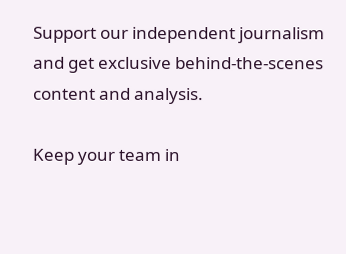Support our independent journalism and get exclusive behind-the-scenes content and analysis.

Keep your team in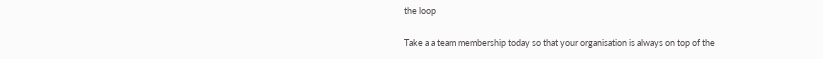the loop

Take a a team membership today so that your organisation is always on top of the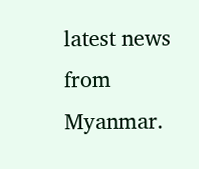latest news from Myanmar.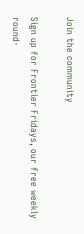Join the community

Sign up for Frontier Fridays, our free weekly round-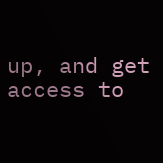up, and get access to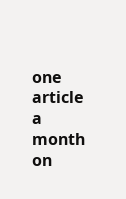one article a month on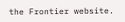the Frontier website.